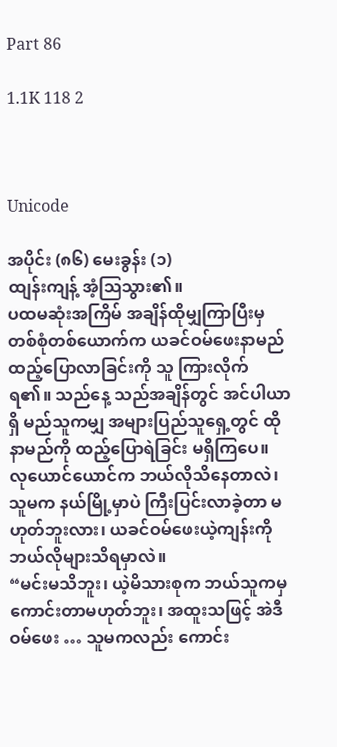Part 86

1.1K 118 2



Unicode

အပိုင်း (၈၆) မေးခွန်း (၁)
ထျန်းကျန့် အံ့ဩသွား၏။
ပထမဆုံးအကြိမ် အချိန်ထိုမျှကြာပြီးမှ တစ်စုံတစ်ယောက်က ယခင်ဝမ်ဖေးနာမည် ထည့်ပြောလာခြင်းကို သူ ကြားလိုက်ရ၏။ သည်နေ့ သည်အချိန်တွင် အင်ပါယာရှိ မည်သူကမျှ အများပြည်သူရှေ့တွင် ထိုနာမည်ကို ထည့်ပြောရဲခြင်း မရှိကြပေ။
လုယောင်ယောင်က ဘယ်လိုသိနေတာလဲ၊ သူမက နယ်မြို့မှာပဲ ကြီးပြင်းလာခဲ့တာ မဟုတ်ဘူးလား၊ ယခင်ဝမ်ဖေးယဲ့ကျန်းကို ဘယ်လိုများသိရမှာလဲ။
“မင်းမသိဘူး၊ ယဲ့မိသားစုက ဘယ်သူကမှ ကောင်းတာမဟုတ်ဘူး၊ အထူးသဖြင့် အဲဒီဝမ်ဖေး … သူမကလည်း ကောင်း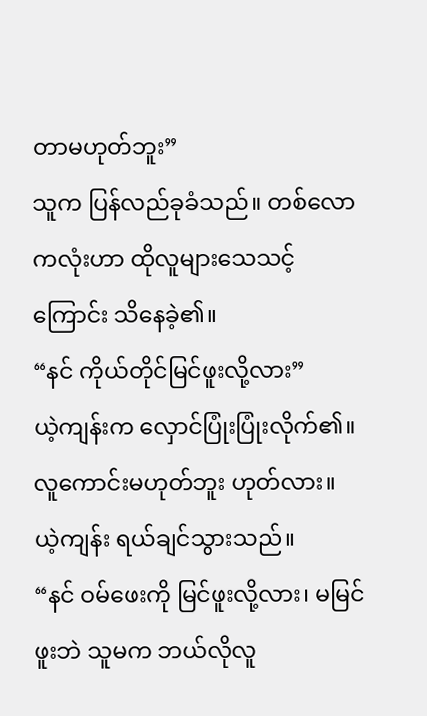တာမဟုတ်ဘူး”
သူက ပြန်လည်ခုခံသည်။ တစ်လောကလုံးဟာ ထိုလူများသေသင့်ကြောင်း သိနေခဲ့၏။
“နင် ကိုယ်တိုင်မြင်ဖူးလို့လား”
ယဲ့ကျန်းက လှောင်ပြုံးပြုံးလိုက်၏။
လူကောင်းမဟုတ်ဘူး ဟုတ်လား။
ယဲ့ကျန်း ရယ်ချင်သွားသည်။
“နင် ဝမ်ဖေးကို မြင်ဖူးလို့လား၊ မမြင်ဖူးဘဲ သူမက ဘယ်လိုလူ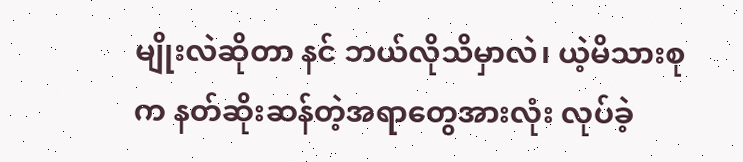မျိုးလဲဆိုတာ နင် ဘယ်လိုသိမှာလဲ၊ ယဲ့မိသားစုက နတ်ဆိုးဆန်တဲ့အရာတွေအားလုံး လုပ်ခဲ့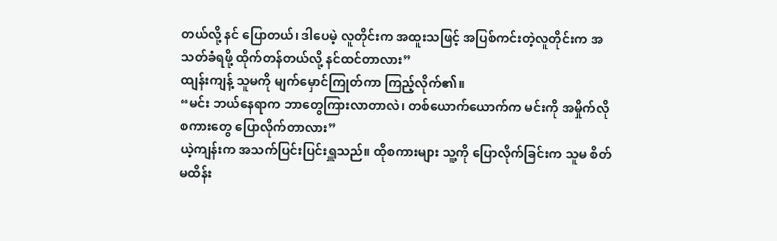တယ်လို့ နင် ပြောတယ်၊ ဒါပေမဲ့ လူတိုင်းက အထူးသဖြင့် အပြစ်ကင်းတဲ့လူတိုင်းက အသတ်ခံရဖို့ ထိုက်တန်တယ်လို့ နင်ထင်တာလား”
ထျန်းကျန့် သူမကို မျက်မှောင်ကြုတ်ကာ ကြည့်လိုက်၏။
“မင်း ဘယ်နေရာက ဘာတွေကြားလာတာလဲ၊ တစ်ယောက်ယောက်က မင်းကို အမှိုက်လိုစကားတွေ ပြောလိုက်တာလား”
ယဲ့ကျန်းက အသက်ပြင်းပြင်းရှူသည်။ ထိုစကားများ သူ့ကို ပြောလိုက်ခြင်းက သူမ စိတ်မထိန်း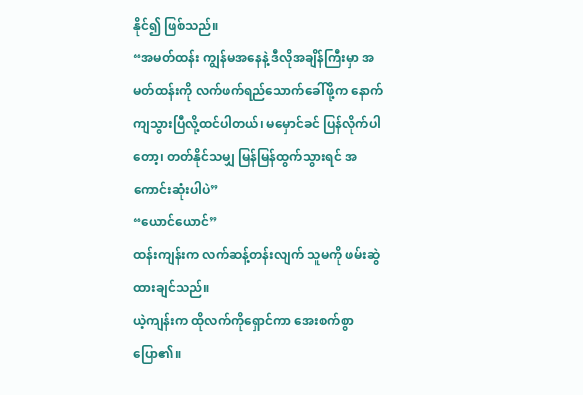နိုင်၍ ဖြစ်သည်။
“အမတ်ထန်း ကျွန်မအနေနဲ့ ဒီလိုအချိန်ကြီးမှာ အမတ်ထန်းကို လက်ဖက်ရည်သောက်ခေါ်ဖို့က နောက်ကျသွားပြီလို့ထင်ပါတယ်၊ မမှောင်ခင် ပြန်လိုက်ပါတော့၊ တတ်နိုင်သမျှ မြန်မြန်ထွက်သွားရင် အကောင်းဆုံးပါပဲ”
“ယောင်ယောင်”
ထန်းကျန်းက လက်ဆန့်တန်းလျက် သူမကို ဖမ်းဆွဲထားချင်သည်။
ယဲ့ကျန်းက ထိုလက်ကိုရှောင်ကာ အေးစက်စွာပြော၏။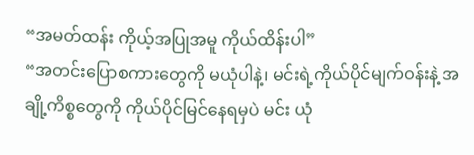“အမတ်ထန်း ကိုယ့်အပြုအမူ ကိုယ်ထိန်းပါ”
“အတင်းပြောစကားတွေကို မယုံပါနဲ့၊ မင်းရဲ့ကိုယ်ပိုင်မျက်ဝန်းနဲ့ အချို့ကိစ္စတွေကို ကိုယ်ပိုင်မြင်နေရမှပဲ မင်း ယုံ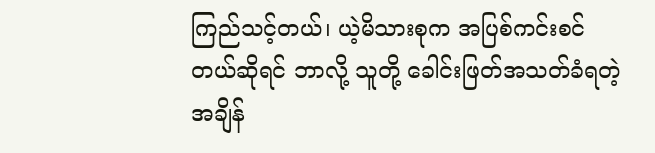ကြည်သင့်တယ်၊ ယဲ့မိသားစုက အပြစ်ကင်းစင်တယ်ဆိုရင် ဘာလို့ သူတို့ ခေါင်းဖြတ်အသတ်ခံရတဲ့အချိန်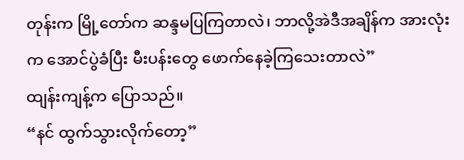တုန်းက မြို့တော်က ဆန္ဒမပြကြတာလဲ၊ ဘာလို့အဲဒီအချိန်က အားလုံးက အောင်ပွဲခံပြီး မီးပန်းတွေ ဖောက်နေခဲ့ကြသေးတာလဲ”
ထျန်းကျန့်က ပြောသည်။
“နင် ထွက်သွားလိုက်တော့”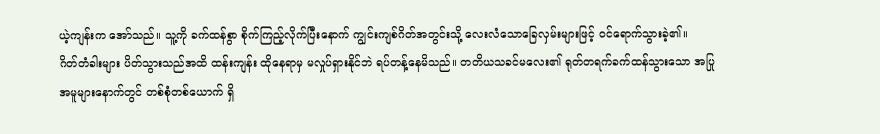ယဲ့ကျန်းက အော်သည်။ သူ့ကို ခက်ထန်စွာ စိုက်ကြည့်လိုက်ပြီးနောက် ကျွင်းကျစ်ဂိတ်အတွင်းသို့ လေးလံသောခြေလှမ်းများဖြင့် ဝင်ရောက်သွားခဲ့၏။
ဂိတ်တံခါးများ ပိတ်သွားသည်အထိ ထန်းကျန်း ထိုနေရာမှ မလှုပ်ရှားနိုင်ဘဲ ရပ်တန့်နေမိသည်။ တတိယသခင်မလေး၏ ရုတ်တရက်ခက်ထန်သွားသော အပြုအမူများနောက်တွင် တစ်စုံတစ်ယောက် ရှိ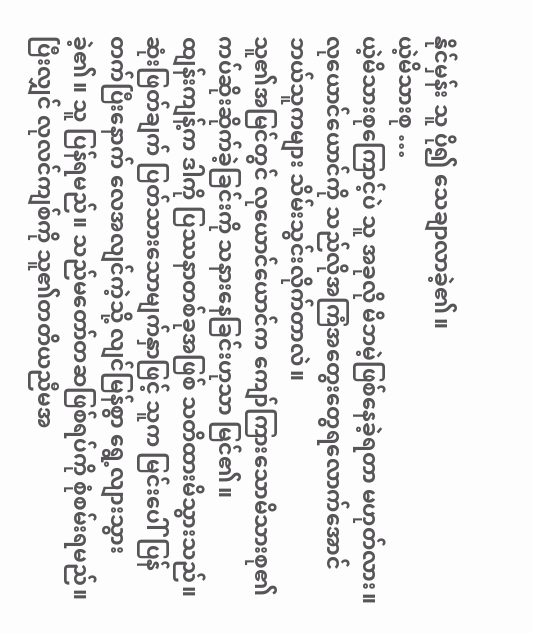နိုင်မှန်း သူ ပို၍ သေချာလာခဲ့၏။
ယဲ့မိသားစု …
ယဲ့မိသားစုကြောင့်ပဲ သူ အခုလို မိဘမဲ့ဖြစ်နေခဲ့ရတာ မဟုတ်လား။
လုယောင်ယောင်ကို သည်လိုအကြံအတွေးတွေရလောက်အောင် ဘယ်သူကများ သိမ်းသွင်းလိုက်တာလဲ။
သူ၏အမြင်တွင် လုယောင်ယောင်က ကျော်ကြားသောမိသားစု၏ ကပ်ဆိုးဆိုက်ခဲ့ခြင်းကို သနားနေခြင်းဟုသာ မြင်၏။
ထျန်းကျန့်က ဒါကို ပြဿနာတစ်ခုအဖြစ် သတိထားမိသွားသည်။ ဆုံးဖြတ်ချက် ပြတ်သားသောမျက်နှာဖြင့် သူက မြင်းပေါ်ပြန်တက်ပြီးနောက် လေအလျင်ကဲ့သို့ လျင်မြန်စွာ ရွေ့လျားသွားခဲ့၏။ သူ ပြန်ရမည်။ သည်မတော်တဆဖြစ်ရပ်ကို စုံစမ်းရမည်။ ပြီးလျှင် လုလင်ကျစ်ကို သူ၏တတိယညီမအ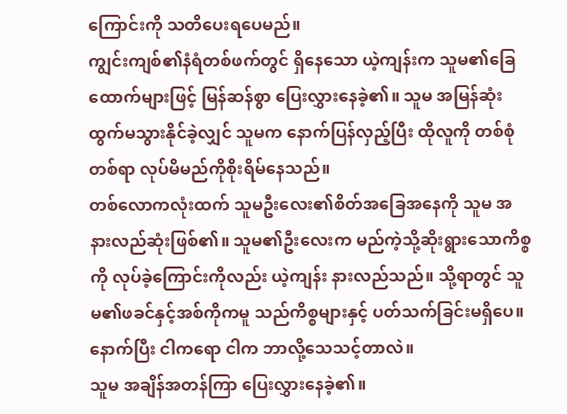ကြောင်းကို သတိပေးရပေမည်။
ကျွင်းကျစ်၏နံရံတစ်ဖက်တွင် ရှိနေသော ယဲ့ကျန်းက သူမ၏ခြေထောက်များဖြင့် မြန်ဆန်စွာ ပြေးလွှားနေခဲ့၏။ သူမ အမြန်ဆုံးထွက်မသွားနိုင်ခဲ့လျှင် သူမက နောက်ပြန်လှည့်ပြီး ထိုလူကို တစ်စုံတစ်ရာ လုပ်မိမည်ကိုစိုးရိမ်နေသည်။
တစ်လောကလုံးထက် သူမဦးလေး၏စိတ်အခြေအနေကို သူမ အနားလည်ဆုံးဖြစ်၏။ သူမ၏ဦးလေးက မည်ကဲ့သို့ဆိုးရွားသောကိစ္စကို လုပ်ခဲ့ကြောင်းကိုလည်း ယဲ့ကျန်း နားလည်သည်။ သို့ရာတွင် သူမ၏ဖခင်နှင့်အစ်ကိုကမူ သည်ကိစ္စများနှင့် ပတ်သက်ခြင်းမရှိပေ။
နောက်ပြီး ငါကရော ငါက ဘာလို့သေသင့်တာလဲ။
သူမ အချိန်အတန်ကြာ ပြေးလွှားနေခဲ့၏။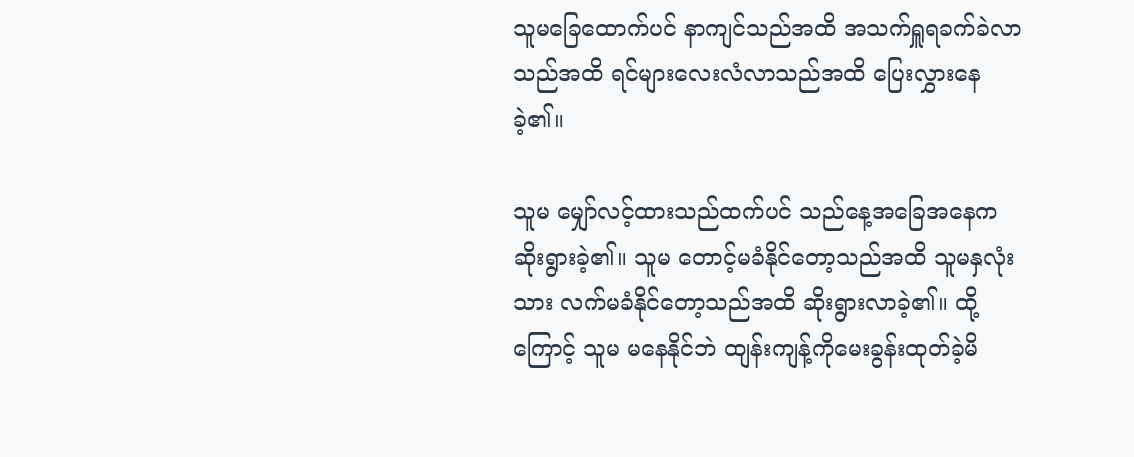သူမခြေထောက်ပင် နာကျင်သည်အထိ အသက်ရှူရခက်ခဲလာသည်အထိ ရင်များလေးလံလာသည်အထိ ပြေးလွှားနေခဲ့၏။

သူမ မျှော်လင့်ထားသည်ထက်ပင် သည်နေ့အခြေအနေက ဆိုးရွားခဲ့၏။ သူမ တောင့်မခံနိုင်တော့သည်အထိ သူမနှလုံးသား လက်မခံနိုင်တော့သည်အထိ ဆိုးရွားလာခဲ့၏။ ထို့ကြောင့် သူမ မနေနိုင်ဘဲ ထျန်းကျန့်ကိုမေးခွန်းထုတ်ခဲ့မိ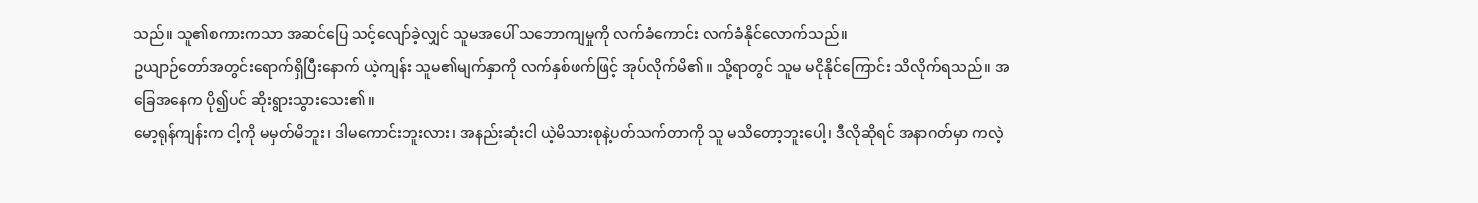သည်။ သူ၏စကားကသာ အဆင်ပြေ သင့်လျော်ခဲ့လျှင် သူမအပေါ် သဘောကျမှုကို လက်ခံကောင်း လက်ခံနိုင်လောက်သည်။
ဥယျာဉ်တော်အတွင်းရောက်ရှိပြီးနောက် ယဲ့ကျန်း သူမ၏မျက်နှာကို လက်နှစ်ဖက်ဖြင့် အုပ်လိုက်မိ၏။ သို့ရာတွင် သူမ မငိုနိုင်ကြောင်း သိလိုက်ရသည်။ အခြေအနေက ပို၍ပင် ဆိုးရွားသွားသေး၏။
မော့ရုန်ကျန်းက ငါ့ကို မမှတ်မိဘူး၊ ဒါမကောင်းဘူးလား၊ အနည်းဆုံးငါ ယဲ့မိသားစုနဲ့ပတ်သက်တာကို သူ မသိတော့ဘူးပေါ့၊ ဒီလိုဆိုရင် အနာဂတ်မှာ ကလဲ့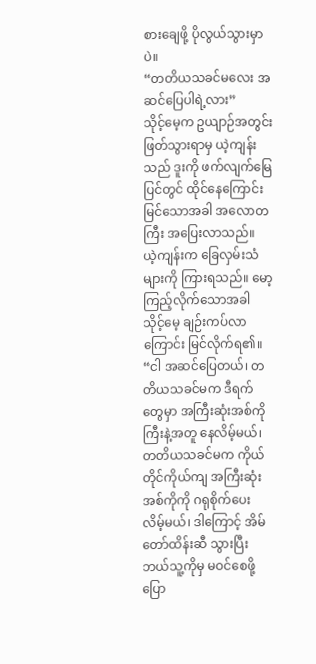စားချေဖို့ ပိုလွယ်သွားမှာပဲ။
“တတိယသခင်မလေး အဆင်ပြေပါရဲ့လား”
သိုင့်မေ့က ဥယျာဉ်အတွင်း ဖြတ်သွားရာမှ ယဲ့ကျန်းသည် ဒူးကို ဖက်လျက်မြေပြင်တွင် ထိုင်နေကြောင်းမြင်သောအခါ အလောတကြီး အပြေးလာသည်။
ယဲ့ကျန်းက ခြေလှမ်းသံများကို ကြားရသည်။ မော့ကြည့်လိုက်သောအခါ သိုင့်မေ့ ချဉ်းကပ်လာကြောင်း မြင်လိုက်ရ၏။
“ငါ အဆင်ပြေတယ်၊ တတိယသခင်မက ဒီရက်တွေမှာ အကြီးဆုံးအစ်ကိုကြီးနဲ့အတူ နေလိမ့်မယ်၊ တတိယသခင်မက ကိုယ်တိုင်ကိုယ်ကျ အကြီးဆုံးအစ်ကိုကို ဂရုစိုက်ပေးလိမ့်မယ်၊ ဒါကြောင့် အိမ်တော်ထိန်းဆီ သွားပြီး ဘယ်သူ့ကိုမှ မဝင်စေဖို့ပြော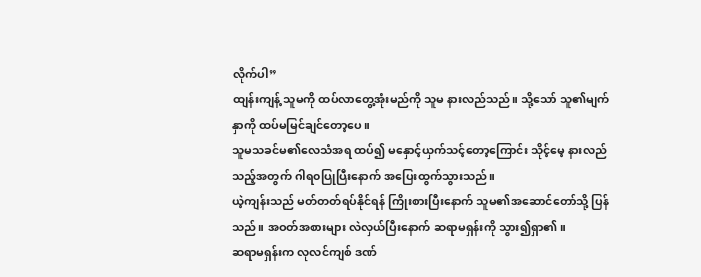လိုက်ပါ”
ထျန်းကျန့် သူမကို ထပ်လာတွေ့အုံးမည်ကို သူမ နားလည်သည်။ သို့သော် သူ၏မျက်နှာကို ထပ်မမြင်ချင်တော့ပေ။
သူမသခင်မ၏လေသံအရ ထပ်၍ မနှောင့်ယှက်သင့်တော့ကြောင်း သိုင့်မေ့ နားလည်သည့်အတွက် ဂါရ၀ပြုပြီးနောက် အပြေးထွက်သွားသည်။
ယဲ့ကျန်းသည် မတ်တတ်ရပ်နိုင်ရန် ကြိုးစားပြီးနောက် သူမ၏အဆောင်တော်သို့ ပြန်သည်။ အဝတ်အစားများ လဲလှယ်ပြီးနောက် ဆရာမရှန်းကို သွား၍ရှာ၏။
ဆရာမရှန်းက လုလင်ကျစ် ဒဏ်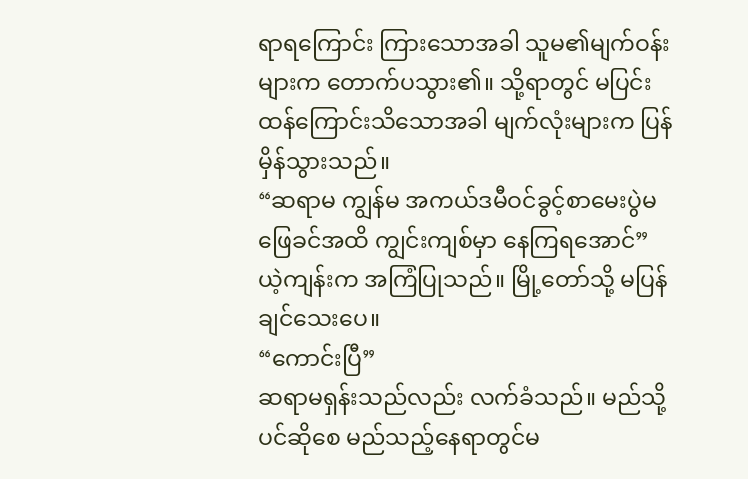ရာရကြောင်း ကြားသောအခါ သူမ၏မျက်ဝန်းများက တောက်ပသွား၏။ သို့ရာတွင် မပြင်းထန်ကြောင်းသိသောအခါ မျက်လုံးများက ပြန်မှိန်သွားသည်။
“ဆရာမ ကျွန်မ အကယ်ဒမီဝင်ခွင့်စာမေးပွဲမဖြေခင်အထိ ကျွင်းကျစ်မှာ နေကြရအောင်”
ယဲ့ကျန်းက အကြံပြုသည်။ မြို့တော်သို့ မပြန်ချင်သေးပေ။
“ကောင်းပြီ”
ဆရာမရှန်းသည်လည်း လက်ခံသည်။ မည်သို့ပင်ဆိုစေ မည်သည့်နေရာတွင်မ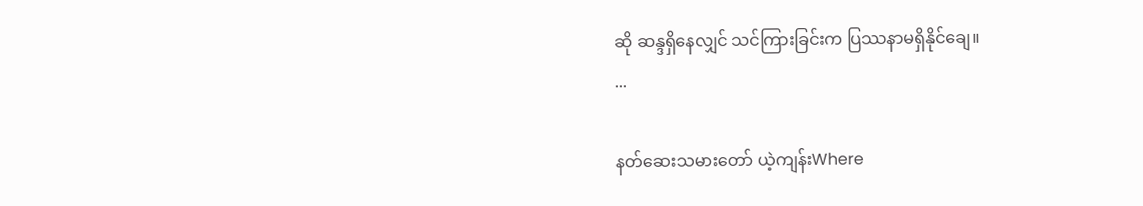ဆို ဆန္ဒရှိနေလျှင် သင်ကြားခြင်းက ပြဿနာမရှိနိုင်ချေ။
...

နတ်ဆေးသမားတော် ယဲ့ကျန်းWhere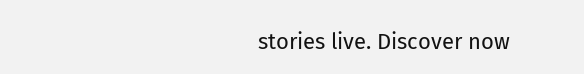stories live. Discover now